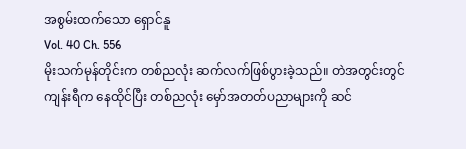အစွမ်းထက်သော ရှောင်နူ
Vol. 40 Ch. 556
မိုးသက်မုန်တိုင်းက တစ်ညလုံး ဆက်လက်ဖြစ်ပွားခဲ့သည်။ တဲအတွင်းတွင် ကျန်းရီက နေထိုင်ပြီး တစ်ညလုံး မှော်အတတ်ပညာများကို ဆင်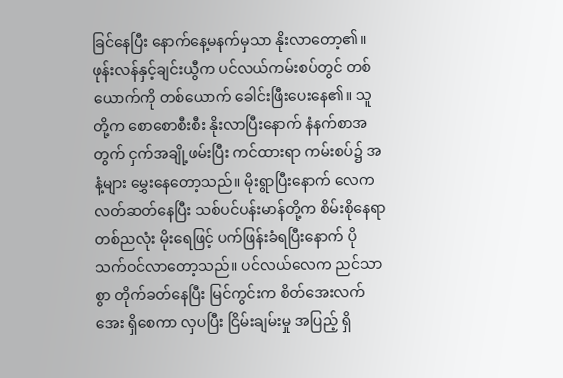ခြင်နေပြီး နောက်နေ့မနက်မှသာ နိုးလာတော့၏။
ဖုန်းလန်နှင့်ချင်းယွီက ပင်လယ်ကမ်းစပ်တွင် တစ်ယောက်ကို တစ်ယောက် ခေါင်းဖြီးပေးနေ၏။ သူတို့က စောစောစီးစီး နိုးလာပြီးနောက် နံနက်စာအတွက် ငှက်အချို့ဖမ်းပြီး ကင်ထားရာ ကမ်းစပ်၌ အနံ့များ မွှေးနေတော့သည်။ မိုးရွာပြီးနောက် လေက လတ်ဆတ်နေပြီး သစ်ပင်ပန်းမာန်တို့က စိမ်းစိုနေရာ တစ်ညလုံး မိုးရေဖြင့် ပက်ဖြန်းခံရပြီးနောက် ပိုသက်ဝင်လာတော့သည်။ ပင်လယ်လေက ညင်သာစွာ တိုက်ခတ်နေပြီး မြင်ကွင်းက စိတ်အေးလက်အေး ရှိစေကာ လှပပြီး ငြိမ်းချမ်းမှု အပြည့် ရှိ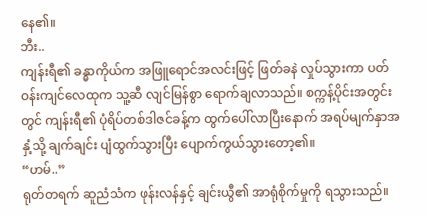နေ၏။
ဘီး..
ကျန်းရီ၏ ခန္ဓာကိုယ်က အဖြူရောင်အလင်းဖြင့် ဖြတ်ခနဲ လှုပ်သွားကာ ပတ်ဝန်းကျင်လေထုက သူ့ဆီ လျင်မြန်စွာ ရောက်ချလာသည်။ စက္ကန့်ပိုင်းအတွင်းတွင် ကျန်းရီ၏ ပုံရိပ်တစ်ဒါဇင်ခန့်က ထွက်ပေါ်လာပြီးနောက် အရပ်မျက်နှာအနှံ့သို့ ချက်ချင်း ပျံထွက်သွားပြီး ပျောက်ကွယ်သွားတော့၏။
“ဟမ်..”
ရုတ်တရက် ဆူညံသံက ဖုန်းလန်နှင့် ချင်းယွီ၏ အာရုံစိုက်မှုကို ရသွားသည်။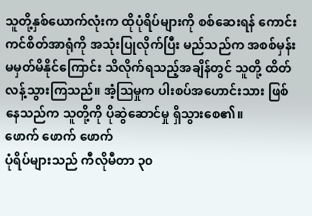သူတို့နှစ်ယောက်လုံးက ထိုပုံရိပ်များကို စစ်ဆေးရန် ကောင်းကင်စိတ်အာရုံကို အသုံးပြုလိုက်ပြီး မည်သည်က အစစ်မှန်း မမှတ်မိနိုင်ကြောင်း သိလိုက်ရသည့်အချိန်တွင် သူတို့ ထိတ်လန့်သွားကြသည်။ အံ့ဩမှုက ပါးစပ်အဟောင်းသား ဖြစ်နေသည်က သူတို့ကို ပိုဆွဲဆောင်မှု ရှိသွားစေ၏။
ဖောက် ဖောက် ဖောက်
ပုံရိပ်များသည် ကီလိုမီတာ ၃၀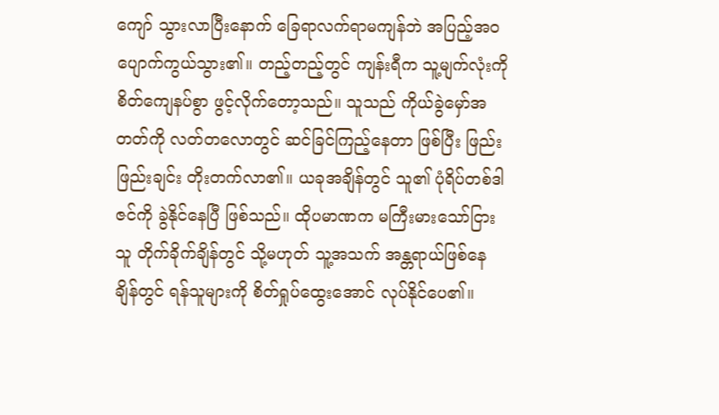ကျော် သွားလာပြီးနောက် ခြေရာလက်ရာမကျန်ဘဲ အပြည့်အဝ ပျောက်ကွယ်သွား၏။ တည့်တည့်တွင် ကျန်းရီက သူ့မျက်လုံးကို စိတ်ကျေနပ်စွာ ဖွင့်လိုက်တော့သည်။ သူသည် ကိုယ်ခွဲမှော်အတတ်ကို လတ်တလောတွင် ဆင်ခြင်ကြည့်နေတာ ဖြစ်ပြီး ဖြည်းဖြည်းချင်း တိုးတက်လာ၏။ ယခုအချိန်တွင် သူ၏ ပုံရိပ်တစ်ဒါဇင်ကို ခွဲနိုင်နေပြီ ဖြစ်သည်။ ထိုပမာဏက မကြီးမားသော်ငြား သူ တိုက်ခိုက်ချိန်တွင် သို့မဟုတ် သူ့အသက် အန္တရာယ်ဖြစ်နေချိန်တွင် ရန်သူများကို စိတ်ရှုပ်ထွေးအောင် လုပ်နိုင်ပေ၏။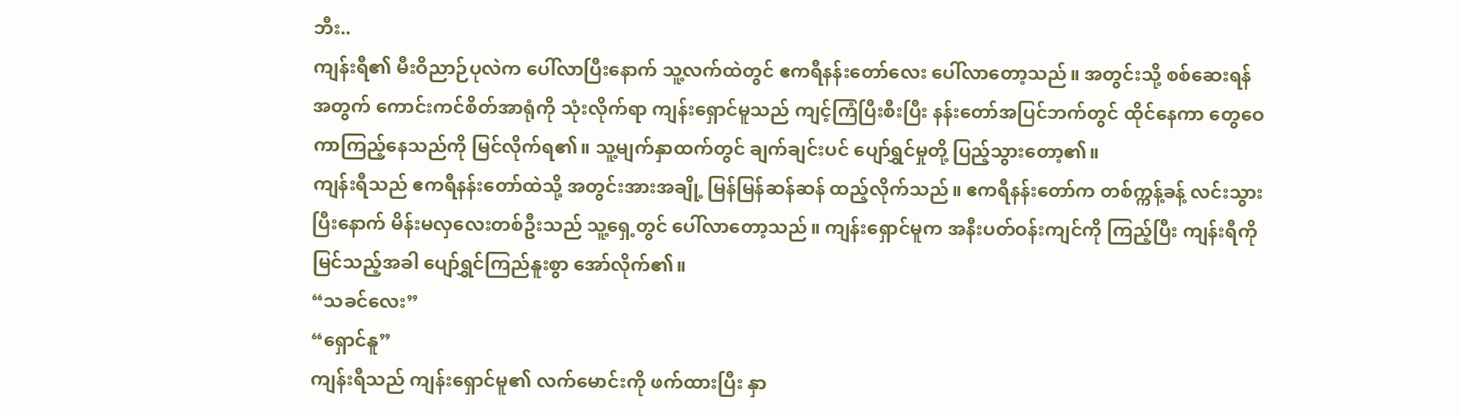ဘီး..
ကျန်းရီ၏ မီးဝိညာဉ်ပုလဲက ပေါ်လာပြီးနောက် သူ့လက်ထဲတွင် ဧကရီနန်းတော်လေး ပေါ်လာတော့သည်။ အတွင်းသို့ စစ်ဆေးရန်အတွက် ကောင်းကင်စိတ်အာရုံကို သုံးလိုက်ရာ ကျန်းရှောင်မူသည် ကျင့်ကြံပြီးစီးပြီး နန်းတော်အပြင်ဘက်တွင် ထိုင်နေကာ တွေဝေကာကြည့်နေသည်ကို မြင်လိုက်ရ၏။ သူ့မျက်နှာထက်တွင် ချက်ချင်းပင် ပျော်ရွှင်မှုတို့ ပြည့်သွားတော့၏။
ကျန်းရီသည် ဧကရီနန်းတော်ထဲသို့ အတွင်းအားအချို့ မြန်မြန်ဆန်ဆန် ထည့်လိုက်သည်။ ဧကရီနန်းတော်က တစ်က္ကန့်ခန့် လင်းသွားပြီးနောက် မိန်းမလှလေးတစ်ဦးသည် သူ့ရှေ့တွင် ပေါ်လာတော့သည်။ ကျန်းရှောင်မူက အနီးပတ်ဝန်းကျင်ကို ကြည့်ပြီး ကျန်းရီကို မြင်သည့်အခါ ပျော်ရွှင်ကြည်နူးစွာ အော်လိုက်၏။
“သခင်လေး”
“ရှောင်နူ”
ကျန်းရီသည် ကျန်းရှောင်မူ၏ လက်မောင်းကို ဖက်ထားပြီး နှာ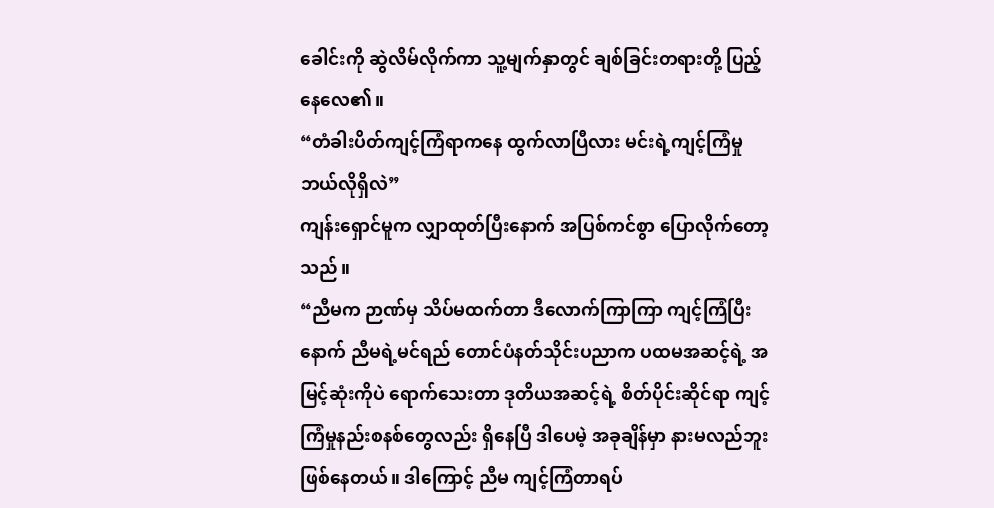ခေါင်းကို ဆွဲလိမ်လိုက်ကာ သူ့မျက်နှာတွင် ချစ်ခြင်းတရားတို့ ပြည့်နေလေ၏။
“တံခါးပိတ်ကျင့်ကြံရာကနေ ထွက်လာပြီလား မင်းရဲ့ကျင့်ကြံမှု ဘယ်လိုရှိလဲ”
ကျန်းရှောင်မူက လျှာထုတ်ပြီးနောက် အပြစ်ကင်စွာ ပြောလိုက်တော့သည်။
“ညီမက ဉာဏ်မှ သိပ်မထက်တာ ဒီလောက်ကြာကြာ ကျင့်ကြံပြီးနောက် ညီမရဲ့မင်ရည် တောင်ပံနတ်သိုင်းပညာက ပထမအဆင့်ရဲ့ အမြင့်ဆုံးကိုပဲ ရောက်သေးတာ ဒုတိယအဆင့်ရဲ့ စိတ်ပိုင်းဆိုင်ရာ ကျင့်ကြံမှုနည်းစနစ်တွေလည်း ရှိနေပြီ ဒါပေမဲ့ အခုချိန်မှာ နားမလည်ဘူး ဖြစ်နေတယ်။ ဒါကြောင့် ညီမ ကျင့်ကြံတာရပ်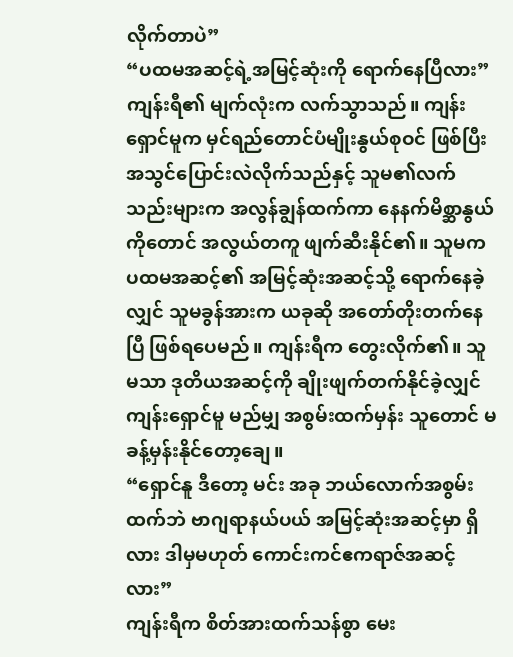လိုက်တာပဲ”
“ပထမအဆင့်ရဲ့အမြင့်ဆုံးကို ရောက်နေပြီလား”
ကျန်းရီ၏ မျက်လုံးက လက်သွာသည်။ ကျန်းရှောင်မူက မှင်ရည်တောင်ပံမျိုးနွယ်စုဝင် ဖြစ်ပြီး အသွင်ပြောင်းလဲလိုက်သည်နှင့် သူမ၏လက်သည်းများက အလွန်ချွန်ထက်ကာ နေနက်မိစ္ဆာနွယ်ကိုတောင် အလွယ်တကူ ဖျက်ဆီးနိုင်၏။ သူမက ပထမအဆင့်၏ အမြင့်ဆုံးအဆင့်သို့ ရောက်နေခဲ့လျှင် သူမခွန်အားက ယခုဆို အတော်တိုးတက်နေပြီ ဖြစ်ရပေမည်။ ကျန်းရီက တွေးလိုက်၏။ သူမသာ ဒုတိယအဆင့်ကို ချိုးဖျက်တက်နိုင်ခဲ့လျှင် ကျန်းရှောင်မူ မည်မျှ အစွမ်းထက်မှန်း သူတောင် မခန့်မှန်းနိုင်တော့ချေ။
“ရှောင်နူ ဒီတော့ မင်း အခု ဘယ်လောက်အစွမ်းထက်ဘဲ ဗာဂျရာနယ်ပယ် အမြင့်ဆုံးအဆင့်မှာ ရှိလား ဒါမှမဟုတ် ကောင်းကင်ဧကရာဇ်အဆင့်လား”
ကျန်းရီက စိတ်အားထက်သန်စွာ မေး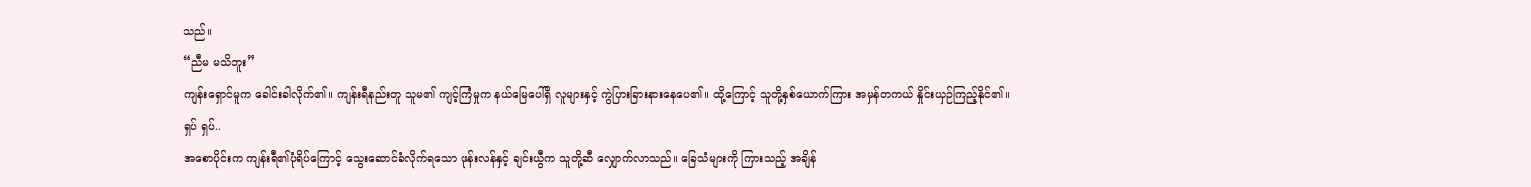သည်။
“ညီမ မသိဘူး”
ကျန်းရှောင်မူက ခေါင်းခါလိုက်၏။ ကျန်းရီနည်းတူ သူမ၏ ကျင့်ကြံမှုက နယ်မြေပေါ်ရှိ လူများနှင့် ကွဲပြားခြားနားနေပေ၏။ ထို့ကြောင့် သူတို့နှစ်ယောက်ကြား အမှန်တကယ် နှိုင်းယှဉ်ကြည့်နိုင်၏။
ရှပ် ရှပ်..
အစောပိုင်းက ကျန်းရီ၏ပုံရိပ်ကြောင့် သွေးဆောင်ခံလိုက်ရသော ဖုန်းလန်နှင့် ချင်းယွီက သူတို့ဆီ လျှောက်လာသည်။ ခြေသံများကို ကြားသည့် အချိန်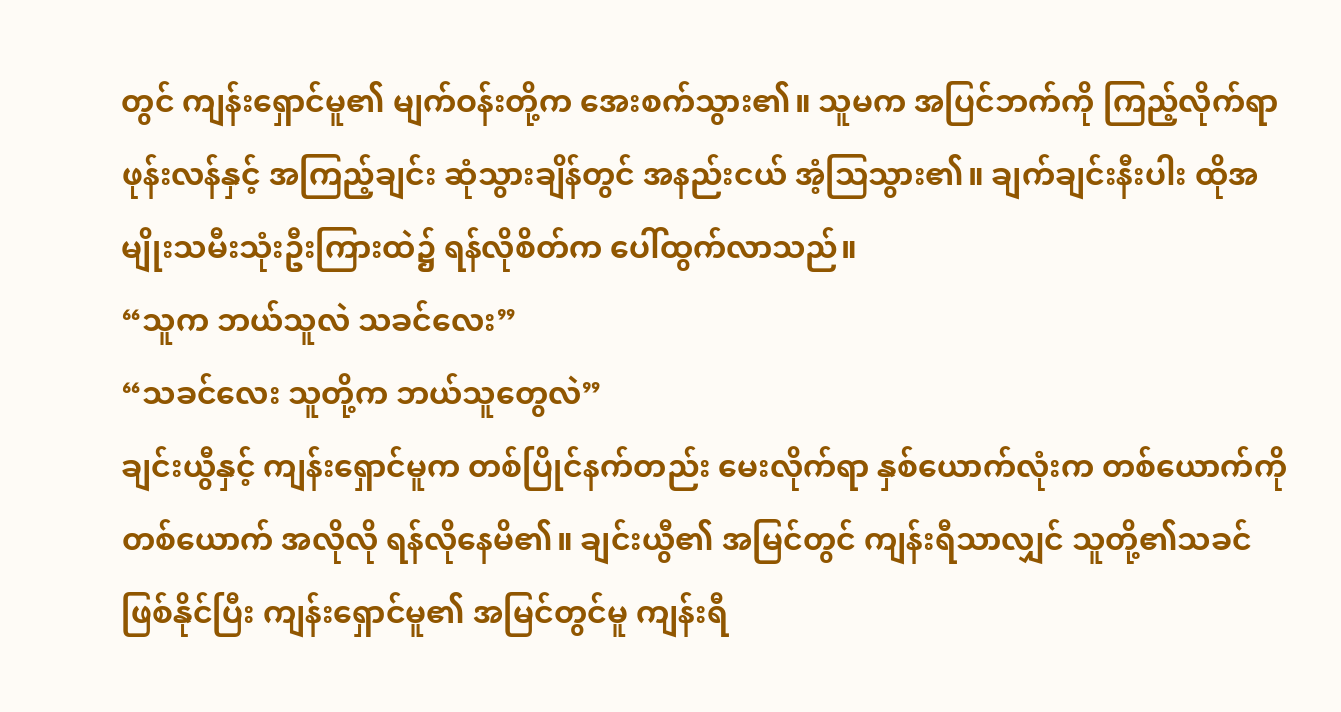တွင် ကျန်းရှောင်မူ၏ မျက်ဝန်းတို့က အေးစက်သွား၏။ သူမက အပြင်ဘက်ကို ကြည့်လိုက်ရာ ဖုန်းလန်နှင့် အကြည့်ချင်း ဆုံသွားချိန်တွင် အနည်းငယ် အံ့ဩသွား၏။ ချက်ချင်းနီးပါး ထိုအမျိုးသမီးသုံးဦးကြားထဲ၌ ရန်လိုစိတ်က ပေါ်ထွက်လာသည်။
“သူက ဘယ်သူလဲ သခင်လေး”
“သခင်လေး သူတို့က ဘယ်သူတွေလဲ”
ချင်းယွီနှင့် ကျန်းရှောင်မူက တစ်ပြိုင်နက်တည်း မေးလိုက်ရာ နှစ်ယောက်လုံးက တစ်ယောက်ကိုတစ်ယောက် အလိုလို ရန်လိုနေမိ၏။ ချင်းယွီ၏ အမြင်တွင် ကျန်းရီသာလျှင် သူတို့၏သခင် ဖြစ်နိုင်ပြီး ကျန်းရှောင်မူ၏ အမြင်တွင်မူ ကျန်းရီ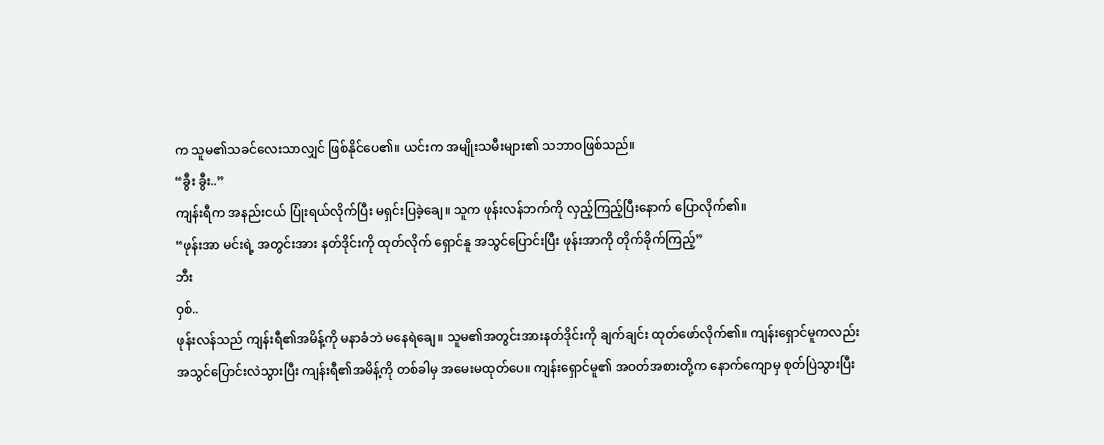က သူမ၏သခင်လေးသာလျှင် ဖြစ်နိုင်ပေ၏။ ယင်းက အမျိုးသမီးများ၏ သဘာဝဖြစ်သည်။
“ခွီး ခွီး..”
ကျန်းရီက အနည်းငယ် ပြုံးရယ်လိုက်ပြီး မရှင်းပြခဲ့ချေ။ သူက ဖုန်းလန်ဘက်ကို လှည့်ကြည့်ပြီးနောက် ပြောလိုက်၏။
“ဖုန်းအာ မင်းရဲ့ အတွင်းအား နတ်ဒိုင်းကို ထုတ်လိုက် ရှောင်နူ အသွင်ပြောင်းပြီး ဖုန်းအာကို တိုက်ခိုက်ကြည့်”
ဘီး
ဝှစ်..
ဖုန်းလန်သည် ကျန်းရီ၏အမိန့်ကို မနာခံဘဲ မနေရဲချေ။ သူမ၏အတွင်းအားနတ်ဒိုင်းကို ချက်ချင်း ထုတ်ဖော်လိုက်၏။ ကျန်းရှောင်မူကလည်း အသွင်ပြောင်းလဲသွားပြီး ကျန်းရီ၏အမိန့်ကို တစ်ခါမှ အမေးမထုတ်ပေ။ ကျန်းရှောင်မူ၏ အဝတ်အစားတို့က နောက်ကျောမှ စုတ်ပြဲသွားပြီး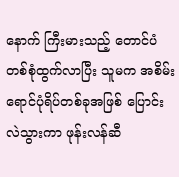နောက် ကြီးမားသည့် တောင်ပံတစ်စုံထွက်လာပြီး သူမက အစိမ်းရောင်ပုံရိပ်တစ်ခုအဖြစ် ပြောင်းလဲသွားကာ ဖုန်းလန်ဆီ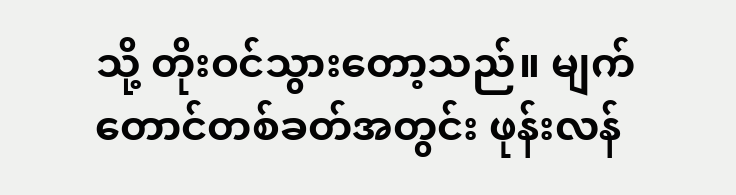သို့ တိုးဝင်သွားတော့သည်။ မျက်တောင်တစ်ခတ်အတွင်း ဖုန်းလန်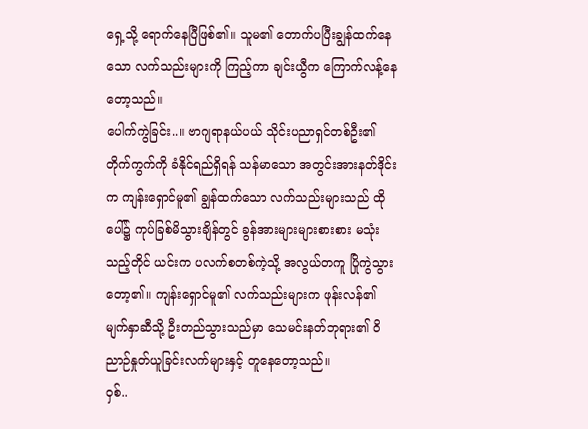ရှေ့သို့ ရောက်နေပြီဖြစ်၏။ သူမ၏ တောက်ပပြီးချွန်ထက်နေသော လက်သည်းများကို ကြည့်ကာ ချင်းယွီက ကြောက်လန့်နေတော့သည်။
ပေါက်ကွဲခြင်း..။ ဗာဂျရာနယ်ပယ် သိုင်းပညာရှင်တစ်ဦး၏ တိုက်ကွက်ကို ခံနိုင်ရည်ရှိရန် သန်မာသော အတွင်းအားနတ်ဒိုင်းက ကျန်းရှောင်မူ၏ ချွန်ထက်သော လက်သည်းများသည် ထိုပေါ်၌ ကုပ်ခြစ်မိသွားချိန်တွင် ခွန်အားများများစားစား မသုံးသည့်တိုင် ယင်းက ပလက်စတစ်ကဲ့သို့ အလွယ်တကူ ပြိုကွဲသွားတော့၏။ ကျန်းရှောင်မူ၏ လက်သည်းများက ဖုန်းလန်၏ မျက်နှာဆီသို့ ဦးတည်သွားသည်မှာ သေမင်းနတ်ဘုရား၏ ဝိညာဉ်နှုတ်ယူခြင်းလက်များနှင့် တူနေတော့သည်။
ဝှစ်..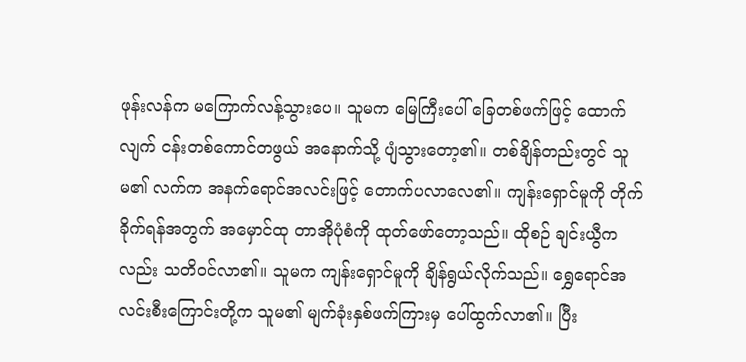ဖုန်းလန်က မကြောက်လန့်သွားပေ။ သူမက မြေကြီးပေါ် ခြေတစ်ဖက်ဖြင့် ထောက်လျက် ငန်းတစ်ကောင်တဖွယ် အနောက်သို့ ပျံသွားတော့၏။ တစ်ချိန်တည်းတွင် သူမ၏ လက်က အနက်ရောင်အလင်းဖြင့် တောက်ပလာလေ၏။ ကျန်းရှောင်မူကို တိုက်ခိုက်ရန်အတွက် အမှောင်ထု တာအိုပုံစံကို ထုတ်ဖော်တော့သည်။ ထိုစဉ် ချင်းယွီကလည်း သတိဝင်လာ၏။ သူမက ကျန်းရှောင်မူကို ချိန်ရွယ်လိုက်သည်။ ရွှေရောင်အလင်းစီးကြောင်းတို့က သူမ၏ မျက်ခုံးနှစ်ဖက်ကြားမှ ပေါ်ထွက်လာ၏။ ပြီး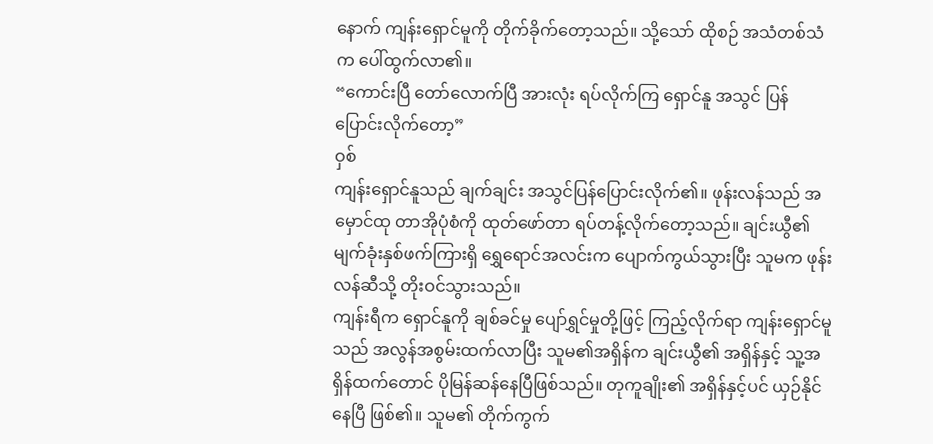နောက် ကျန်းရှောင်မူကို တိုက်ခိုက်တော့သည်။ သို့သော် ထိုစဉ် အသံတစ်သံက ပေါ်ထွက်လာ၏။
“ကောင်းပြီ တော်လောက်ပြီ အားလုံး ရပ်လိုက်ကြ ရှောင်နူ အသွင် ပြန်ပြောင်းလိုက်တော့”
ဝှစ်
ကျန်းရှောင်နူသည် ချက်ချင်း အသွင်ပြန်ပြောင်းလိုက်၏။ ဖုန်းလန်သည် အမှောင်ထု တာအိုပုံစံကို ထုတ်ဖော်တာ ရပ်တန့်လိုက်တော့သည်။ ချင်းယွီ၏ မျက်ခုံးနှစ်ဖက်ကြားရှိ ရွှေရောင်အလင်းက ပျောက်ကွယ်သွားပြီး သူမက ဖုန်းလန်ဆီသို့ တိုးဝင်သွားသည်။
ကျန်းရီက ရှောင်နူကို ချစ်ခင်မှု ပျော်ရွှင်မှုတို့ဖြင့် ကြည့်လိုက်ရာ ကျန်းရှောင်မူသည် အလွန်အစွမ်းထက်လာပြီး သူမ၏အရှိန်က ချင်းယွီ၏ အရှိန်နှင့် သူ့အရှိန်ထက်တောင် ပိုမြန်ဆန်နေပြီဖြစ်သည်။ တုကူချိုး၏ အရှိန်နှင့်ပင် ယှဉ်နိုင်နေပြီ ဖြစ်၏။ သူမ၏ တိုက်ကွက်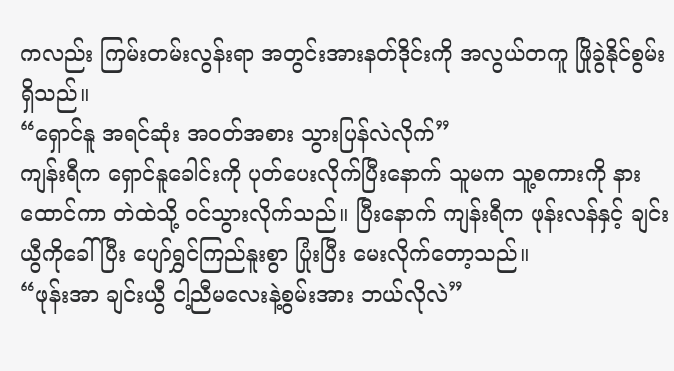ကလည်း ကြမ်းတမ်းလွန်းရာ အတွင်းအားနတ်ဒိုင်းကို အလွယ်တကူ ဖြိုခွဲနိုင်စွမ်း ရှိသည်။
“ရှောင်နူ အရင်ဆုံး အဝတ်အစား သွားပြန်လဲလိုက်”
ကျန်းရီက ရှောင်နူခေါင်းကို ပုတ်ပေးလိုက်ပြီးနောက် သူမက သူ့စကားကို နားထောင်ကာ တဲထဲသို့ ဝင်သွားလိုက်သည်။ ပြီးနောက် ကျန်းရီက ဖုန်းလန်နှင့် ချင်းယွီကိုခေါ်ပြီး ပျော်ရွှင်ကြည်နူးစွာ ပြုံးပြီး မေးလိုက်တော့သည်။
“ဖုန်းအာ ချင်းယွီ ငါ့ညီမလေးနဲ့စွမ်းအား ဘယ်လိုလဲ”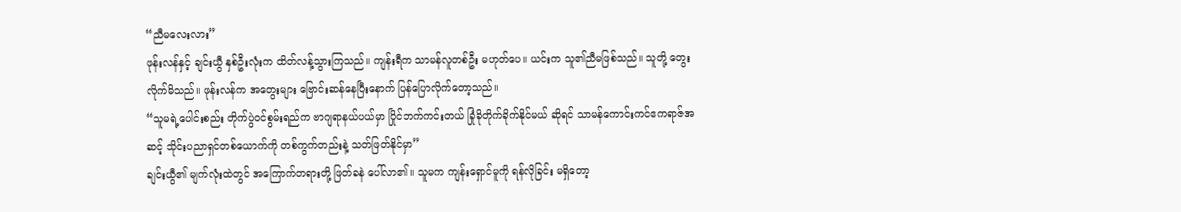“ညီမလေးလား”
ဖုန်းလန်နှင့် ချင်းယွီ နှစ်ဦးလုံးက ထိတ်လန့်သွားကြသည်။ ကျန်းရီက သာမန်လူတစ်ဦး မဟုတ်ပေ။ ယင်းက သူ၏ညီမဖြစ်သည်။ သူတို့ တွေးလိုက်မိသည်။ ဖုန်းလန်က အတွေးများ ဗြောင်းဆန်နေပြီးနောက် ပြန်ပြောလိုက်တော့သည်။
“သူမရဲ့ပေါင်းစည်း တိုက်ပွဲဝင်စွမ်းရည်က ဗာဂျရာနယ်ပယ်မှာ ပြိုင်ဘက်ကင်းတယ် ခြုံခိုတိုက်ခိုက်နိုင်မယ် ဆိုရင် သာမန်ကောင်းကင်ဧကရာဇ်အဆင့် သိုင်းပညာရှင်တစ်ယောက်ကို တစ်ကွက်တည်းနဲ့ သတ်ဖြတ်နိုင်မှာ”
ချင်းယွီ၏ မျက်လုံးထဲတွင် အကြောက်တရားတို့ ဖြတ်ခနဲ ပေါ်လာ၏။ သူမက ကျန်းရှောင်မူကို ရန်လိုခြင်း မရှိတော့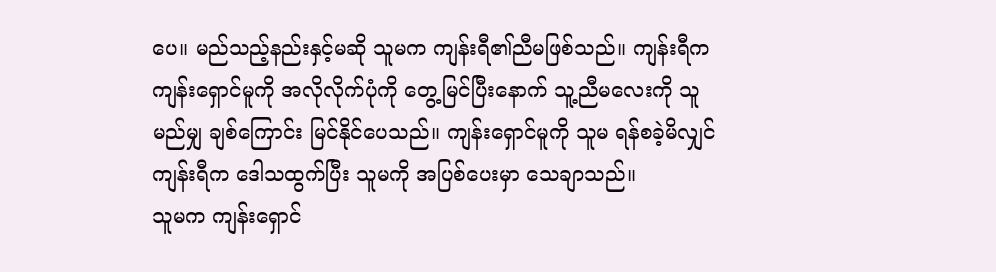ပေ။ မည်သည့်နည်းနှင့်မဆို သူမက ကျန်းရီ၏ညီမဖြစ်သည်။ ကျန်းရီက ကျန်းရှောင်မူကို အလိုလိုက်ပုံကို တွေ့မြင်ပြီးနောက် သူ့ညီမလေးကို သူ မည်မျှ ချစ်ကြောင်း မြင်နိုင်ပေသည်။ ကျန်းရှောင်မူကို သူမ ရန်စခဲ့မိလျှင် ကျန်းရီက ဒေါသထွက်ပြီး သူမကို အပြစ်ပေးမှာ သေချာသည်။
သူမက ကျန်းရှောင်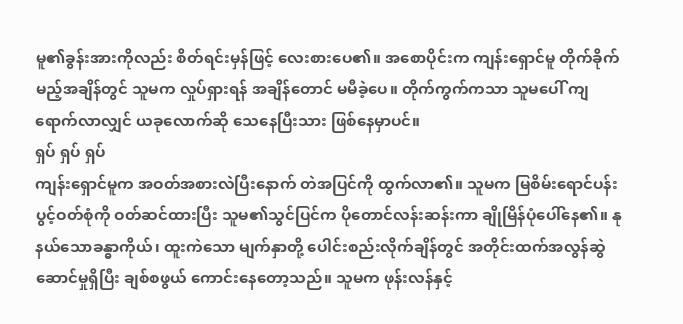မူ၏ခွန်းအားကိုလည်း စိတ်ရင်းမှန်ဖြင့် လေးစားပေ၏။ အစောပိုင်းက ကျန်းရှောင်မူ တိုက်ခိုက်မည့်အချိန်တွင် သူမက လှုပ်ရှားရန် အချိန်တောင် မမီခဲ့ပေ။ တိုက်ကွက်ကသာ သူမပေါ် ကျရောက်လာလျှင် ယခုလောက်ဆို သေနေပြီးသား ဖြစ်နေမှာပင်။
ရှပ် ရှပ် ရှပ်
ကျန်းရှောင်မူက အဝတ်အစားလဲပြီးနောက် တဲအပြင်ကို ထွက်လာ၏။ သူမက မြစိမ်းရောင်ပန်းပွင့်ဝတ်စုံကို ဝတ်ဆင်ထားပြီး သူမ၏သွင်ပြင်က ပိုတောင်လန်းဆန်းကာ ချိုမြိန်ပုံပေါ်နေ၏။ နုနယ်သောခန္ဓာကိုယ်၊ ထူးကဲသော မျက်နှာတို့ ပေါင်းစည်းလိုက်ချိန်တွင် အတိုင်းထက်အလွန်ဆွဲဆောင်မှုရှိပြီး ချစ်စဖွယ် ကောင်းနေတော့သည်။ သူမက ဖုန်းလန်နှင့်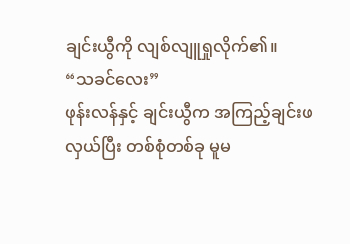ချင်းယွီကို လျစ်လျူရှုလိုက်၏။
“သခင်လေး”
ဖုန်းလန်နှင့် ချင်းယွီက အကြည့်ချင်းဖလှယ်ပြီး တစ်စုံတစ်ခု မူမ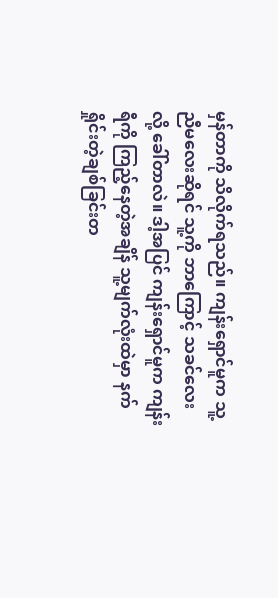မှန်တာကို သိလိုက်ရသည်။ ကျန်းရှောင်မူက သူ့ညီမလေးဆိုရင် သူ့ကို ဘာကြောင့် သခင်လေးလို့ ခေါ်တာလဲ။ ဒါ့အပြင် ကျန်းရှောင်မူက ကျန်းရီကို ကြည့်နေတဲ့အချိန် သူ့မျက်လုံးထဲမှာ နက်ရှိုင်းတဲ့ချစ်ခြင်းတ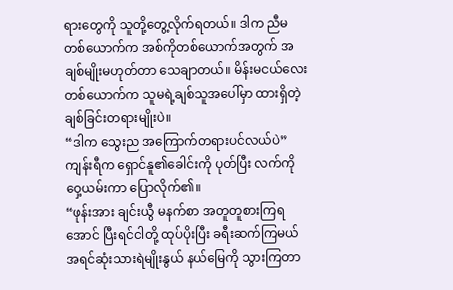ရားတွေကို သူတို့တွေ့လိုက်ရတယ်။ ဒါက ညီမတစ်ယောက်က အစ်ကိုတစ်ယောက်အတွက် အချစ်မျိုးမဟုတ်တာ သေချာတယ်။ မိန်းမငယ်လေးတစ်ယောက်က သူမရဲ့ချစ်သူအပေါ်မှာ ထားရှိတဲ့ ချစ်ခြင်းတရားမျိုးပဲ။
“ဒါက သွေးည အကြောက်တရားပင်လယ်ပဲ”
ကျန်းရီက ရှောင်နူ၏ခေါင်းကို ပုတ်ပြီး လက်ကို ဝှေ့ယမ်းကာ ပြောလိုက်၏။
“ဖုန်းအား ချင်းယွီ မနက်စာ အတူတူစားကြရအောင် ပြီးရင်ငါတို့ ထုပ်ပိုးပြီး ခရီးဆက်ကြမယ် အရင်ဆုံးသားရဲမျိုးနွယ် နယ်မြေကို သွားကြတာ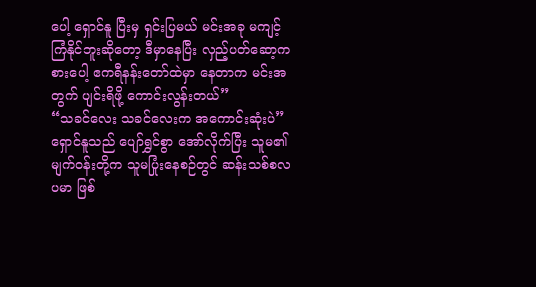ပေါ့ ရှောင်နူ ပြီးမှ ရှင်းပြမယ် မင်းအခု မကျင့်ကြံနိုင်ဘူးဆိုတော့ ဒီမှာနေပြီး လှည့်ပတ်ဆော့ကစားပေါ့ ဧကရီနန်းတော်ထဲမှာ နေတာက မင်းအတွက် ပျင်းရိဖို့ ကောင်းလွန်းတယ်”
“သခင်လေး သခင်လေးက အကောင်းဆုံးပဲ”
ရှောင်နူသည် ပျော်ရွှင်စွာ အော်လိုက်ပြီး သူမ၏မျက်ဝန်းတို့က သူမပြုံးနေစဉ်တွင် ဆန်းသစ်စလပမာ ဖြစ်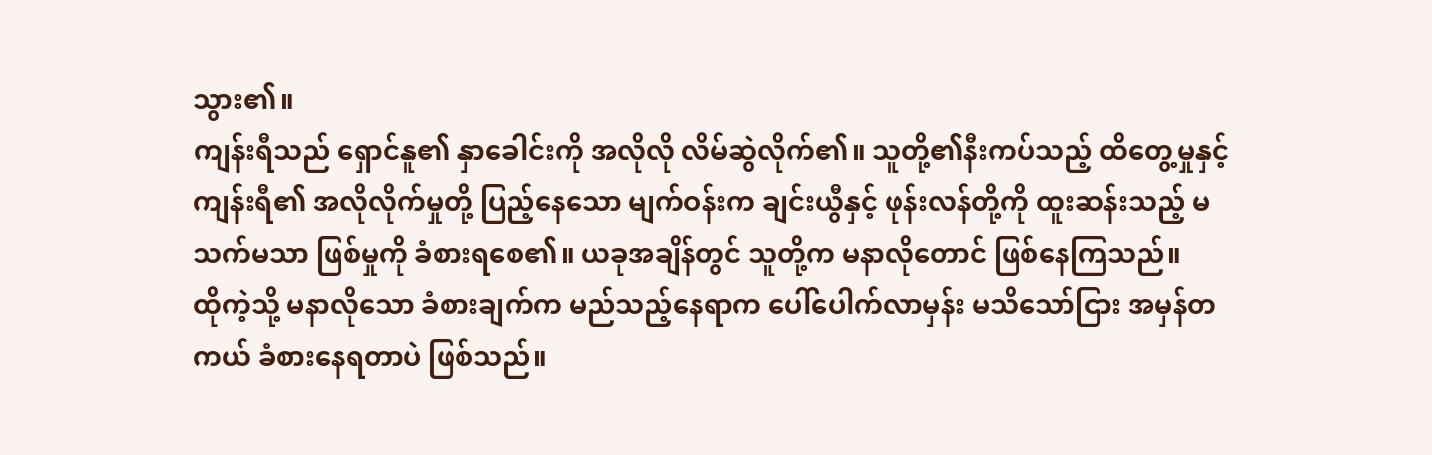သွား၏။
ကျန်းရီသည် ရှောင်နူ၏ နှာခေါင်းကို အလိုလို လိမ်ဆွဲလိုက်၏။ သူတို့၏နီးကပ်သည့် ထိတွေ့မှုနှင့် ကျန်းရီ၏ အလိုလိုက်မှုတို့ ပြည့်နေသော မျက်ဝန်းက ချင်းယွီနှင့် ဖုန်းလန်တို့ကို ထူးဆန်းသည့် မသက်မသာ ဖြစ်မှုကို ခံစားရစေ၏။ ယခုအချိန်တွင် သူတို့က မနာလိုတောင် ဖြစ်နေကြသည်။
ထိုကဲ့သို့ မနာလိုသော ခံစားချက်က မည်သည့်နေရာက ပေါ်ပေါက်လာမှန်း မသိသော်ငြား အမှန်တကယ် ခံစားနေရတာပဲ ဖြစ်သည်။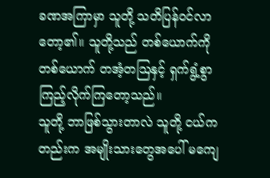ခဏအကြာမှာ သူတို့ သတိပြန်ဝင်လာတော့၏။ သူတို့သည် တစ်ယောက်ကိုတစ်ယောက် တအံ့တဩနှင့် ရှက်ရွံ့စွာ ကြည့်လိုက်ကြတော့သည်။
သူတို့ ဘာဖြစ်သွားတာလဲ သူတို့ ငယ်ကတည်းက အမျိုးသားတွေအပေါ် မကျေ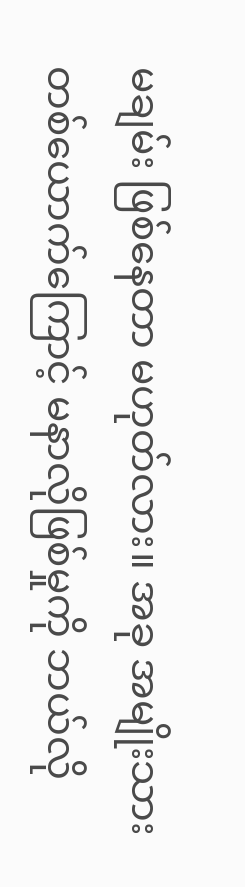မချမ်း ဖြစ်နေတာ မဟုတ်လား။ အခု အမျိုးသားတစ်ယောက်ကြောင့် မနာလိုဖြစ်မှုကို ဘယ်လို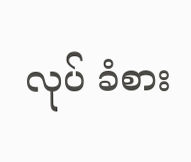လုပ် ခံစား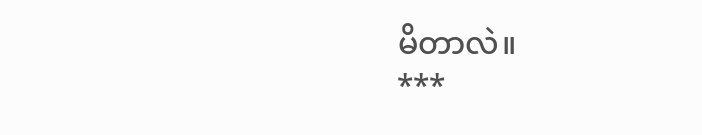မိတာလဲ။
***